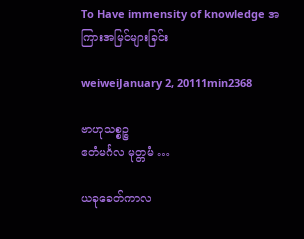To Have immensity of knowledge အကြားအမြင်များခြင်း

weiweiJanuary 2, 20111min2368

ဗာဟုသစ္စဉ္စ
ဧတံမင်္ဂလ မုတ္တမံ …

ယခုခေတ်ကာလ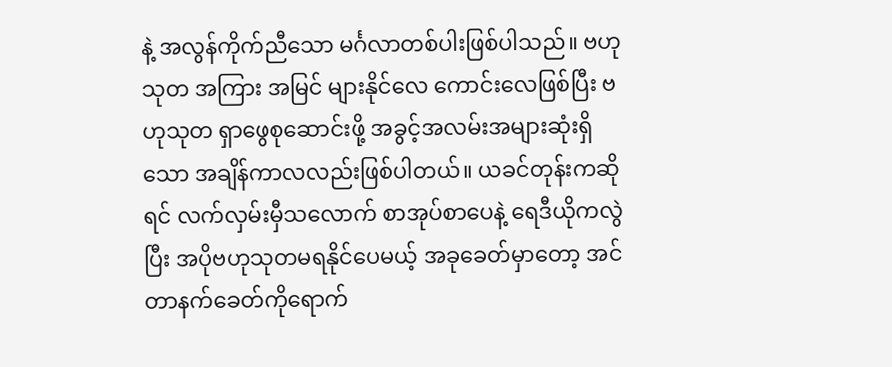နဲ့ အလွန်ကိုက်ညီသော မင်္ဂလာတစ်ပါးဖြစ်ပါသည်။ ဗဟုသုတ အကြား အမြင် များနိုင်လေ ကောင်းလေဖြစ်ပြီး ဗဟုသုတ ရှာဖွေစုဆောင်းဖို့ အခွင့်အလမ်းအများဆုံးရှိသော အချိန်ကာလလည်းဖြစ်ပါတယ်။ ယခင်တုန်းကဆိုရင် လက်လှမ်းမှီသလောက် စာအုပ်စာပေနဲ့ ရေဒီယိုကလွဲပြီး အပိုဗဟုသုတမရနိုင်ပေမယ့် အခုခေတ်မှာတော့ အင်တာနက်ခေတ်ကိုရောက်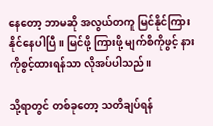နေတော့ ဘာမဆို အလွယ်တကူ မြင်နိုင်ကြားနိုင်နေပါပြီ။ မြင်ဖို့ ကြားဖို့ မျက်စိကိုဖွင့် နားကိုစွင့်ထားရန်သာ လိုအပ်ပါသည်။

သို့ရာတွင် တစ်ခုတော့ သတိချပ်ရန်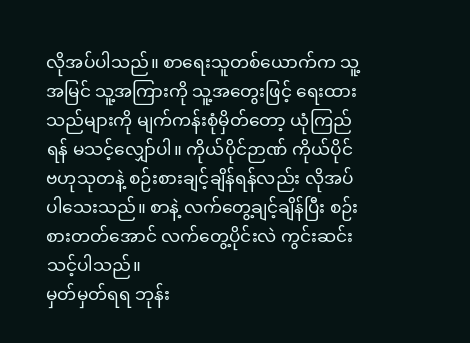လိုအပ်ပါသည်။ စာရေးသူတစ်ယောက်က သူ့အမြင် သူ့အကြားကို သူ့အတွေးဖြင့် ရေးထားသည်များကို မျက်ကန်းစုံမှိတ်တော့ ယုံကြည်ရန် မသင့်လျှော်ပါ။ ကိုယ်ပိုင်ဉာဏ် ကိုယ်ပိုင်ဗဟုသုတနဲ့ စဉ်းစားချင့်ချိန်ရန်လည်း လိုအပ်ပါသေးသည်။ စာနဲ့ လက်တွေ့ချင့်ချိန်ပြီး စဉ်းစားတတ်အောင် လက်တွေ့ပိုင်းလဲ ကွင်းဆင်းသင့်ပါသည်။
မှတ်မှတ်ရရ ဘုန်း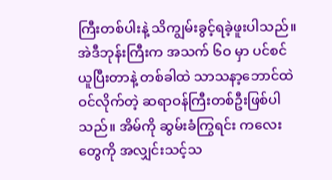ကြီးတစ်ပါးနဲ့ သိကျွမ်းခွင့်ရခဲ့ဖူးပါသည်။ အဲဒီဘုန်းကြီးက အသက် ၆ဝ မှာ ပင်စင်ယူပြီးတာနဲ့ တစ်ခါထဲ သာသနာ့ဘောင်ထဲဝင်လိုက်တဲ့ ဆရာဝန်ကြီးတစ်ဦးဖြစ်ပါသည်။ အိမ်ကို ဆွမ်းခံကြွရင်း ကလေးတွေကို အလျှင်းသင့်သ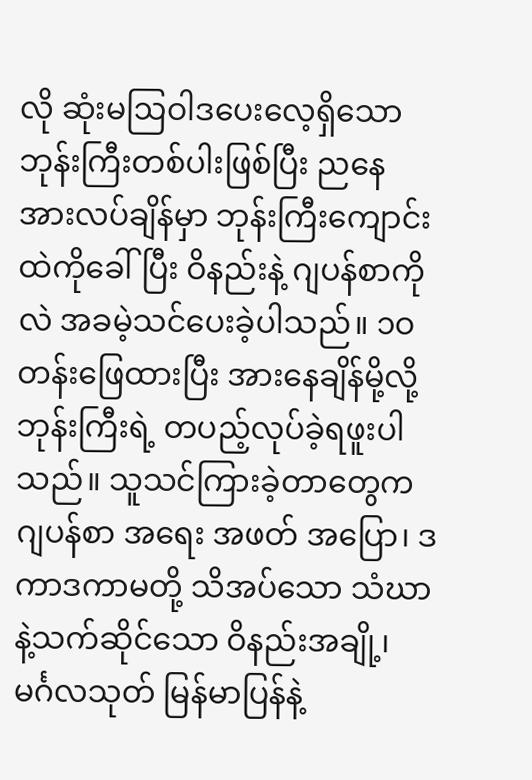လို ဆုံးမဩဝါဒပေးလေ့ရှိသော ဘုန်းကြီးတစ်ပါးဖြစ်ပြီး ညနေအားလပ်ချိန်မှာ ဘုန်းကြီးကျောင်းထဲကိုခေါ်ပြီး ဝိနည်းနဲ့ ဂျပန်စာကိုလဲ အခမဲ့သင်ပေးခဲ့ပါသည်။ ၁ဝ တန်းဖြေထားပြီး အားနေချိန်မို့လို့ ဘုန်းကြီးရဲ့ တပည့်လုပ်ခဲ့ရဖူးပါသည်။ သူသင်ကြားခဲ့တာတွေက ဂျပန်စာ အရေး အဖတ် အပြော၊ ဒကာဒကာမတို့ သိအပ်သော သံဃာနဲ့သက်ဆိုင်သော ဝိနည်းအချို့၊ မင်္ဂလသုတ် မြန်မာပြန်နဲ့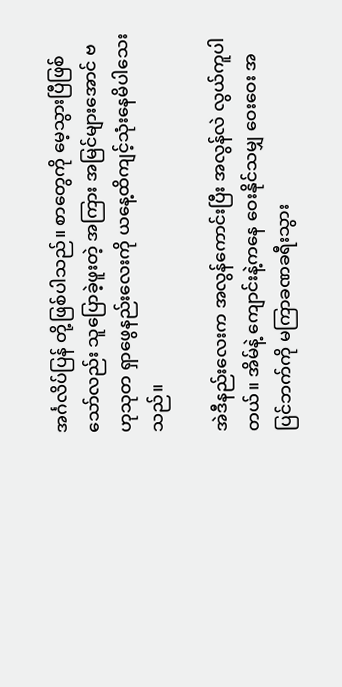အင်္ဂလိပ်ပြန် တို့ဖြစ်ပါသည်။ စာတွေကို မေ့သွားပြီဖြစ်သော်လည်း သူပြောခဲ့ဖူးတဲ့ အကြား အမြင်များအောင် ဗဟုသုတ ရှာဖွေနည်းလေးကို ယနေ့ထိကျင့်သုံးနေမိပါသေးသည်။

အဲဒီနည်းလေးက အလွန်ကောင်းပြီး အလွန်လဲ လွယ်ကူပါတယ်။ အိမ်နဲ့ ကျောင်းနဲ့ကနေ ဝေးနိုင်သမျှ ဝေးဝေး အပြင်ဘက်ကို မကြာခဏခရီးသွား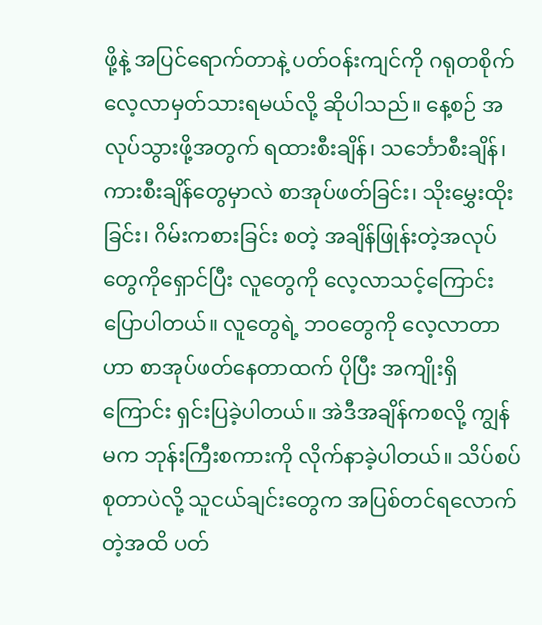ဖို့နဲ့ အပြင်ရောက်တာနဲ့ ပတ်ဝန်းကျင်ကို ဂရုတစိုက် လေ့လာမှတ်သားရမယ်လို့ ဆိုပါသည်။ နေ့စဉ် အလုပ်သွားဖို့အတွက် ရထားစီးချိန်၊ သင်္ဘောစီးချိန်၊ ကားစီးချိန်တွေမှာလဲ စာအုပ်ဖတ်ခြင်း၊ သိုးမွှေးထိုးခြင်း၊ ဂိမ်းကစားခြင်း စတဲ့ အချိန်ဖြုန်းတဲ့အလုပ်တွေကိုရှောင်ပြီး လူတွေကို လေ့လာသင့်ကြောင်း ပြောပါတယ်။ လူတွေရဲ့ ဘဝတွေကို လေ့လာတာဟာ စာအုပ်ဖတ်နေတာထက် ပိုပြီး အကျိုးရှိကြောင်း ရှင်းပြခဲ့ပါတယ်။ အဲဒီအချိန်ကစလို့ ကျွန်မက ဘုန်းကြီးစကားကို လိုက်နာခဲ့ပါတယ်။ သိပ်စပ်စုတာပဲလို့ သူငယ်ချင်းတွေက အပြစ်တင်ရလောက်တဲ့အထိ ပတ်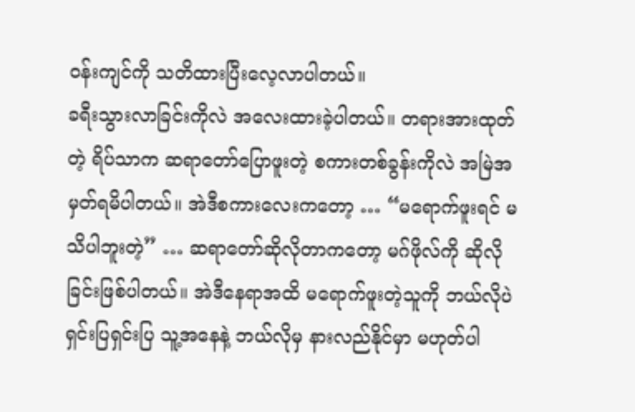ဝန်းကျင်ကို သတိထားပြီးလေ့လာပါတယ်။
ခရီးသွားလာခြင်းကိုလဲ အလေးထားခဲ့ပါတယ်။ တရားအားထုတ်တဲ့ ရိပ်သာက ဆရာတော်ပြောဖူးတဲ့ စကားတစ်ခွန်းကိုလဲ အမြဲအမှတ်ရမိပါတယ်။ အဲဒီစကားလေးကတော့ … “မရောက်ဖူးရင် မသိပါဘူးတဲ့” … ဆရာတော်ဆိုလိုတာကတော့ မဂ်ဖိုလ်ကို ဆိုလိုခြင်းဖြစ်ပါတယ်။ အဲဒီနေရာအထိ မရောက်ဖူးတဲ့သူကို ဘယ်လိုပဲ ရှင်းပြရှင်းပြ သူ့အနေနဲ့ ဘယ်လိုမှ နားလည်နိုင်မှာ မဟုတ်ပါ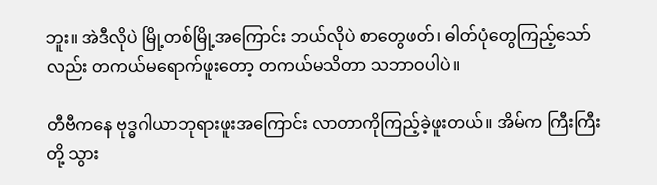ဘူး။ အဲဒီလိုပဲ မြို့တစ်မြို့အကြောင်း ဘယ်လိုပဲ စာတွေဖတ်၊ ဓါတ်ပုံတွေကြည့်သော်လည်း တကယ်မရောက်ဖူးတော့ တကယ်မသိတာ သဘာဝပါပဲ။

တီဗီကနေ ဗုဒ္ဓဂါယာဘုရားဖူးအကြောင်း လာတာကိုကြည့်ခဲ့ဖူးတယ်။ အိမ်က ကြီးကြီးတို့ သွား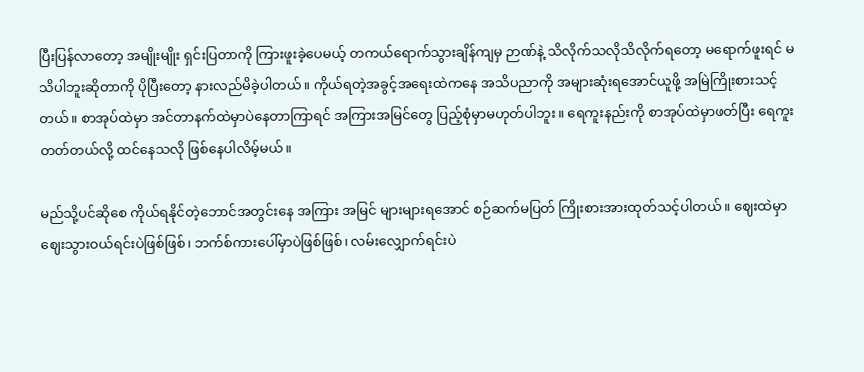ပြီးပြန်လာတော့ အမျိုးမျိုး ရှင်းပြတာကို ကြားဖူးခဲ့ပေမယ့် တကယ်ရောက်သွားချိန်ကျမှ ဉာဏ်နဲ့ သိလိုက်သလိုသိလိုက်ရတော့ မရောက်ဖူးရင် မသိပါဘူးဆိုတာကို ပိုပြီးတော့ နားလည်မိခဲ့ပါတယ်။ ကိုယ်ရတဲ့အခွင့်အရေးထဲကနေ အသိပညာကို အများဆုံးရအောင်ယူဖို့ အမြဲကြိုးစားသင့်တယ်။ စာအုပ်ထဲမှာ အင်တာနက်ထဲမှာပဲနေတာကြာရင် အကြားအမြင်တွေ ပြည့်စုံမှာမဟုတ်ပါဘူး။ ရေကူးနည်းကို စာအုပ်ထဲမှာဖတ်ပြီး ရေကူးတတ်တယ်လို့ ထင်နေသလို ဖြစ်နေပါလိမ့်မယ်။

မည်သို့ပင်ဆိုစေ ကိုယ်ရနိုင်တဲ့ဘောင်အတွင်းနေ အကြား အမြင် များများရအောင် စဉ်ဆက်မပြတ် ကြိုးစားအားထုတ်သင့်ပါတယ်။ ဈေးထဲမှာ ဈေးသွားဝယ်ရင်းပဲဖြစ်ဖြစ်၊ ဘက်စ်ကားပေါ်မှာပဲဖြစ်ဖြစ်၊ လမ်းလျှောက်ရင်းပဲ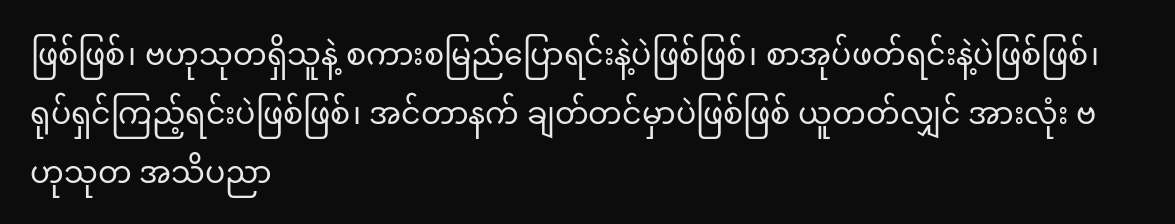ဖြစ်ဖြစ်၊ ဗဟုသုတရှိသူနဲ့ စကားစမြည်ပြောရင်းနဲ့ပဲဖြစ်ဖြစ်၊ စာအုပ်ဖတ်ရင်းနဲ့ပဲဖြစ်ဖြစ်၊ ရုပ်ရှင်ကြည့်ရင်းပဲဖြစ်ဖြစ်၊ အင်တာနက် ချတ်တင်မှာပဲဖြစ်ဖြစ် ယူတတ်လျှင် အားလုံး ဗဟုသုတ အသိပညာ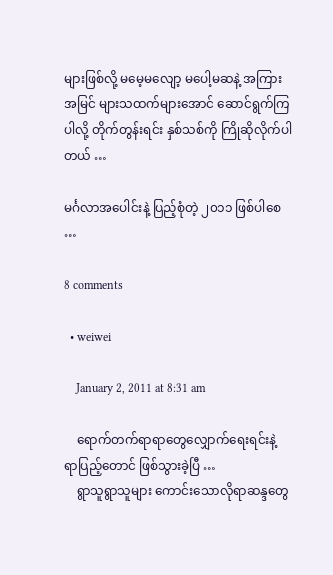များဖြစ်လို့ မမေ့မလျော့ မပေါ့မဆနဲ့ အကြားအမြင် များသထက်များအောင် ဆောင်ရွက်ကြပါလို့ တိုက်တွန်းရင်း နှစ်သစ်ကို ကြိုဆိုလိုက်ပါတယ် …

မင်္ဂလာအပေါင်းနဲ့ ပြည့်စုံတဲ့ ၂၀၁၁ ဖြစ်ပါစေ …

8 comments

  • weiwei

    January 2, 2011 at 8:31 am

    ရောက်တက်ရာရာတွေလျှောက်ရေးရင်းနဲ့ ရာပြည့်တောင် ဖြစ်သွားခဲ့ပြီ …
    ရွာသူရွာသူများ ကောင်းသောလိုရာဆန္ဒတွေ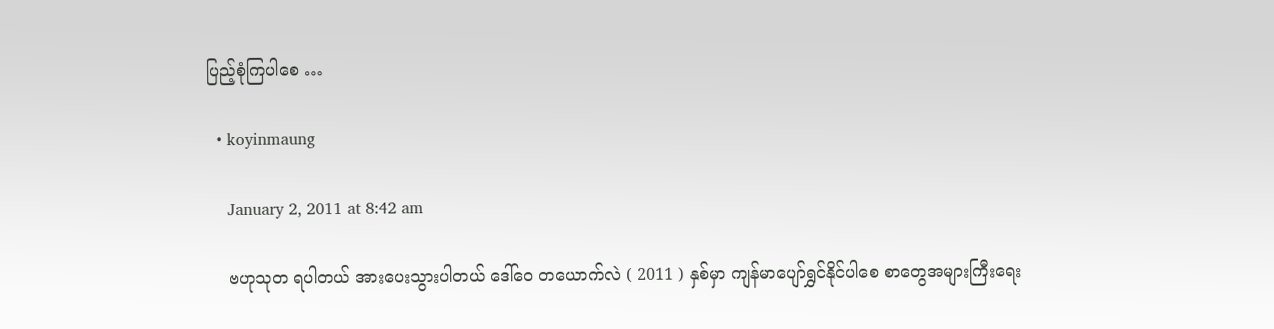ပြည့်စုံကြပါစေ …

  • koyinmaung

    January 2, 2011 at 8:42 am

    ဗဟုသုတ ရပါတယ် အားပေးသွားပါတယ် ဒေါ်ဝေ တယောက်လဲ ( 2011 ) နှစ်မှာ ကျန်မာပျော်ရွှင်နိုင်ပါစေ စာတွေအများကြီးရေး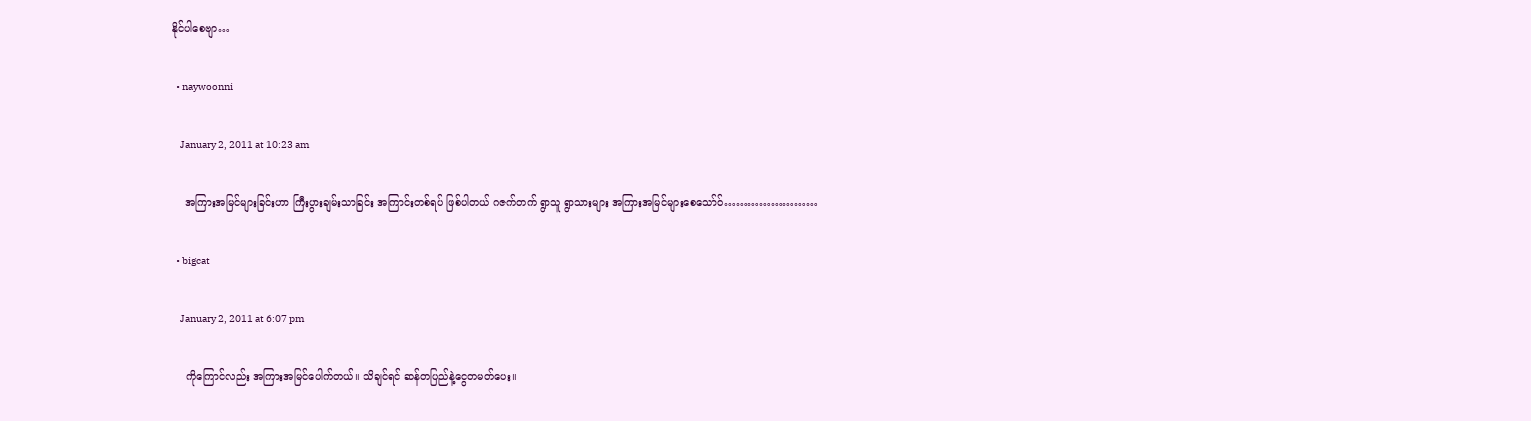နိုင်ပါစေဗျာ…

  • naywoonni

    January 2, 2011 at 10:23 am

    အကြားအမြင်များခြင်းဟာ ကြီးပွားချမ်းသာခြင်း အကြာင်းတစ်ရပ် ဖြစ်ပါတယ် ဂဇက်တက် ရွာသူ ရွာသားများ အကြားအမြင်များစေသော်ဝ်……………………

  • bigcat

    January 2, 2011 at 6:07 pm

    ကိုကြောင်လည်း အကြားအမြင်ပေါက်တယ်။ သိချင်ရင် ဆန်တပြည်နဲ့ငွေတမတ်ပေး။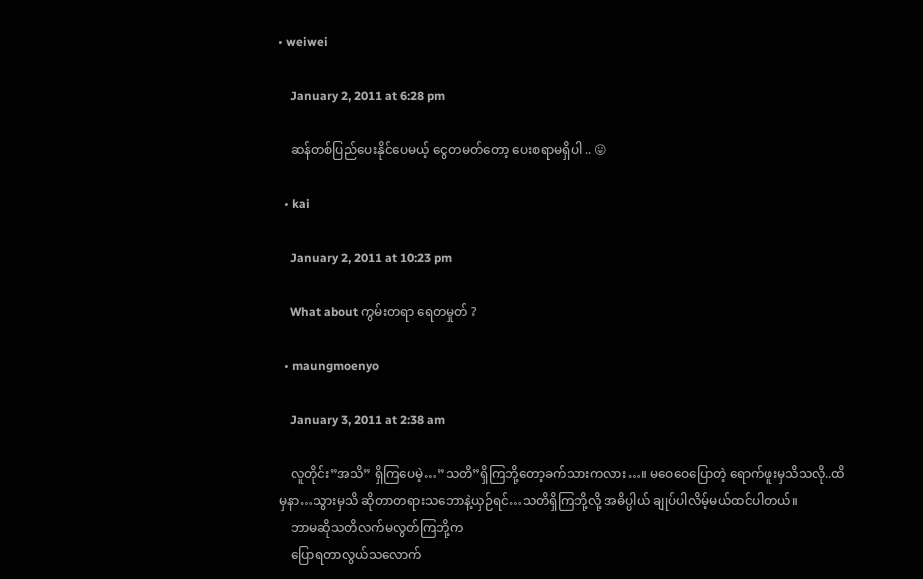• weiwei

    January 2, 2011 at 6:28 pm

    ဆန်တစ်ပြည်ပေးနိုင်ပေမယ့် ငွေတမတ်တော့ ပေးစရာမရှိပါ .. 😛

  • kai

    January 2, 2011 at 10:23 pm

    What about ကွမ်းတရာ ရေတမှုတ် ?

  • maungmoenyo

    January 3, 2011 at 2:38 am

    လူတိုင်း”အသိ” ရှိကြပေမဲ့…”သတိ”ရှိကြဘို့တော့ခက်သားကလား…။ မဝေဝေပြောတဲ့ ရောက်ဖူးမှသိသလို..ထိမှနာ…သွားမှသိ ဆိုတာတရားသဘောနဲ့ယှဉ်ရင်…သတိရှိကြဘို့လို့ အဓိပ္ပါယ် ချုပ်ပါလိမ့်မယ်ထင်ပါတယ်။
    ဘာမဆိုသတိလက်မလွတ်ကြဘို့က
    ပြောရတာလွယ်သလောက်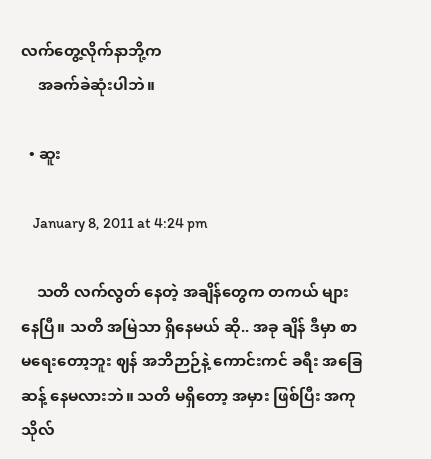လက်တွေ့လိုက်နာဘို့က
    အခက်ခဲဆုံးပါဘဲ။

  • ဆူး

    January 8, 2011 at 4:24 pm

    သတိ လက်လွတ် နေတဲ့ အချိန်တွေက တကယ် များနေပြီ။ သတိ အမြဲသာ ရှိနေမယ် ဆို.. အခု ချိန် ဒီမှာ စာမရေးတော့ဘူး ဈန် အဘိဉာဉ်နဲ့ ကောင်းကင် ခရီး အခြေဆန့် နေမလားဘဲ။ သတိ မရှိတော့ အမှား ဖြစ်ပြီး အကုသိုလ်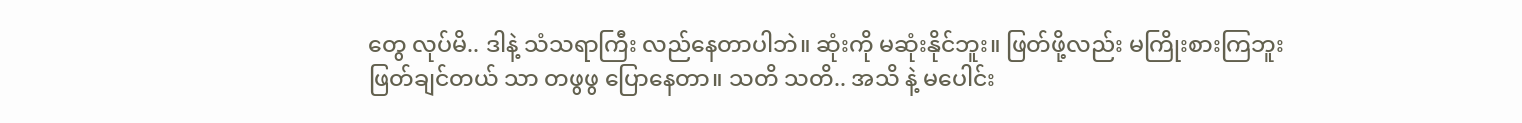တွေ လုပ်မိ.. ဒါနဲ့ သံသရာကြီး လည်နေတာပါဘဲ။ ဆုံးကို မဆုံးနိုင်ဘူး။ ဖြတ်ဖို့လည်း မကြိုးစားကြဘူး ဖြတ်ချင်တယ် သာ တဖွဖွ ပြောနေတာ။ သတိ သတိ.. အသိ နဲ့ မပေါင်း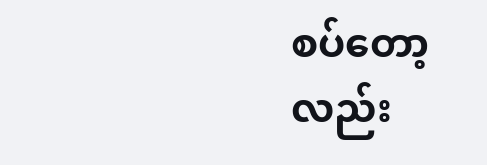စပ်တော့လည်း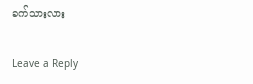ခက်သားလား

Leave a Reply